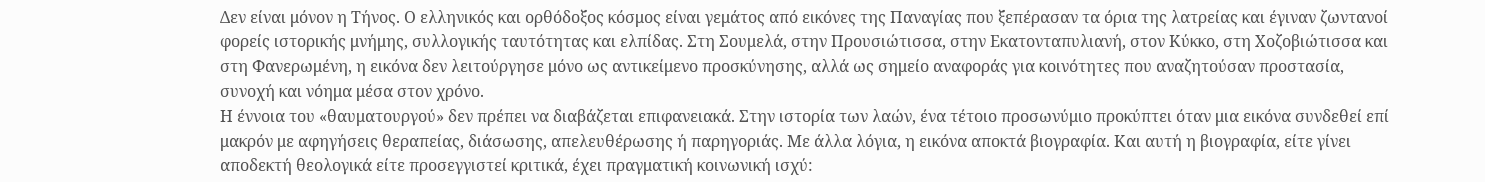Δεν είναι μόνον η Τήνος. Ο ελληνικός και ορθόδοξος κόσμος είναι γεμάτος από εικόνες της Παναγίας που ξεπέρασαν τα όρια της λατρείας και έγιναν ζωντανοί φορείς ιστορικής μνήμης, συλλογικής ταυτότητας και ελπίδας. Στη Σουμελά, στην Προυσιώτισσα, στην Εκατονταπυλιανή, στον Κύκκο, στη Χοζοβιώτισσα και στη Φανερωμένη, η εικόνα δεν λειτούργησε μόνο ως αντικείμενο προσκύνησης, αλλά ως σημείο αναφοράς για κοινότητες που αναζητούσαν προστασία, συνοχή και νόημα μέσα στον χρόνο.
Η έννοια του «θαυματουργού» δεν πρέπει να διαβάζεται επιφανειακά. Στην ιστορία των λαών, ένα τέτοιο προσωνύμιο προκύπτει όταν μια εικόνα συνδεθεί επί μακρόν με αφηγήσεις θεραπείας, διάσωσης, απελευθέρωσης ή παρηγοριάς. Με άλλα λόγια, η εικόνα αποκτά βιογραφία. Και αυτή η βιογραφία, είτε γίνει αποδεκτή θεολογικά είτε προσεγγιστεί κριτικά, έχει πραγματική κοινωνική ισχύ: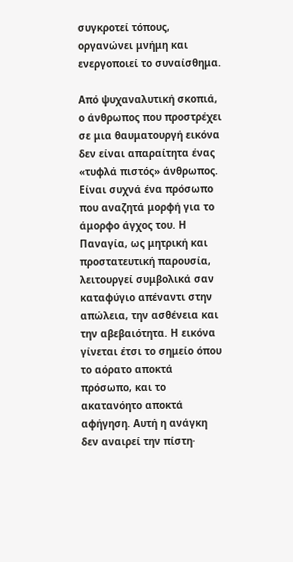συγκροτεί τόπους, οργανώνει μνήμη και ενεργοποιεί το συναίσθημα.

Από ψυχαναλυτική σκοπιά, ο άνθρωπος που προστρέχει σε μια θαυματουργή εικόνα δεν είναι απαραίτητα ένας «τυφλά πιστός» άνθρωπος. Είναι συχνά ένα πρόσωπο που αναζητά μορφή για το άμορφο άγχος του. Η Παναγία, ως μητρική και προστατευτική παρουσία, λειτουργεί συμβολικά σαν καταφύγιο απέναντι στην απώλεια, την ασθένεια και την αβεβαιότητα. Η εικόνα γίνεται έτσι το σημείο όπου το αόρατο αποκτά πρόσωπο, και το ακατανόητο αποκτά αφήγηση. Αυτή η ανάγκη δεν αναιρεί την πίστη·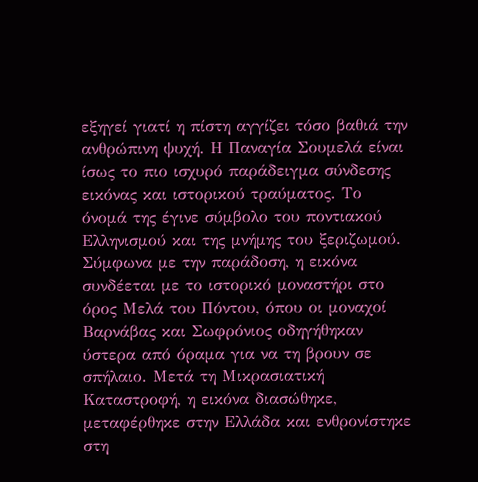εξηγεί γιατί η πίστη αγγίζει τόσο βαθιά την ανθρώπινη ψυχή. Η Παναγία Σουμελά είναι ίσως το πιο ισχυρό παράδειγμα σύνδεσης εικόνας και ιστορικού τραύματος. Το όνομά της έγινε σύμβολο του ποντιακού Ελληνισμού και της μνήμης του ξεριζωμού. Σύμφωνα με την παράδοση, η εικόνα συνδέεται με το ιστορικό μοναστήρι στο όρος Μελά του Πόντου, όπου οι μοναχοί Βαρνάβας και Σωφρόνιος οδηγήθηκαν ύστερα από όραμα για να τη βρουν σε σπήλαιο. Μετά τη Μικρασιατική Καταστροφή, η εικόνα διασώθηκε, μεταφέρθηκε στην Ελλάδα και ενθρονίστηκε στη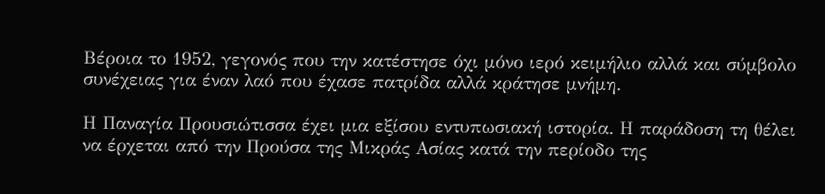Βέροια το 1952, γεγονός που την κατέστησε όχι μόνο ιερό κειμήλιο αλλά και σύμβολο συνέχειας για έναν λαό που έχασε πατρίδα αλλά κράτησε μνήμη.

Η Παναγία Προυσιώτισσα έχει μια εξίσου εντυπωσιακή ιστορία. Η παράδοση τη θέλει να έρχεται από την Προύσα της Μικράς Ασίας κατά την περίοδο της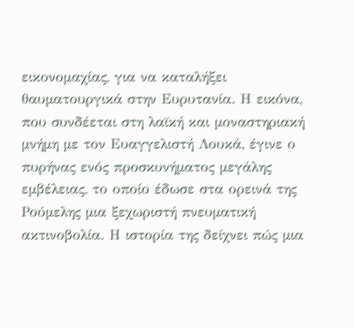εικονομαχίας, για να καταλήξει θαυματουργικά στην Ευρυτανία. Η εικόνα, που συνδέεται στη λαϊκή και μοναστηριακή μνήμη με τον Ευαγγελιστή Λουκά, έγινε ο πυρήνας ενός προσκυνήματος μεγάλης εμβέλειας, το οποίο έδωσε στα ορεινά της Ρούμελης μια ξεχωριστή πνευματική ακτινοβολία. Η ιστορία της δείχνει πώς μια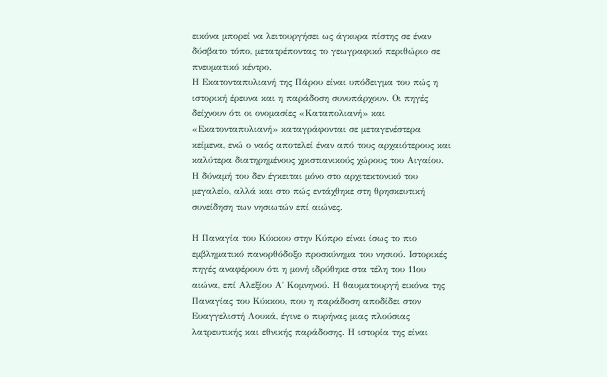εικόνα μπορεί να λειτουργήσει ως άγκυρα πίστης σε έναν δύσβατο τόπο, μετατρέποντας το γεωγραφικό περιθώριο σε πνευματικό κέντρο.
Η Εκατονταπυλιανή της Πάρου είναι υπόδειγμα του πώς η ιστορική έρευνα και η παράδοση συνυπάρχουν. Οι πηγές δείχνουν ότι οι ονομασίες «Καταπολιανή» και «Εκατονταπυλιανή» καταγράφονται σε μεταγενέστερα κείμενα, ενώ ο ναός αποτελεί έναν από τους αρχαιότερους και καλύτερα διατηρημένους χριστιανικούς χώρους του Αιγαίου. Η δύναμή του δεν έγκειται μόνο στο αρχιτεκτονικό του μεγαλείο, αλλά και στο πώς εντάχθηκε στη θρησκευτική συνείδηση των νησιωτών επί αιώνες.

Η Παναγία του Κύκκου στην Κύπρο είναι ίσως το πιο εμβληματικό πανορθόδοξο προσκύνημα του νησιού. Ιστορικές πηγές αναφέρουν ότι η μονή ιδρύθηκε στα τέλη του 11ου αιώνα, επί Αλεξίου Α΄ Κομνηνού. Η θαυματουργή εικόνα της Παναγίας του Κύκκου, που η παράδοση αποδίδει στον Ευαγγελιστή Λουκά, έγινε ο πυρήνας μιας πλούσιας λατρευτικής και εθνικής παράδοσης. Η ιστορία της είναι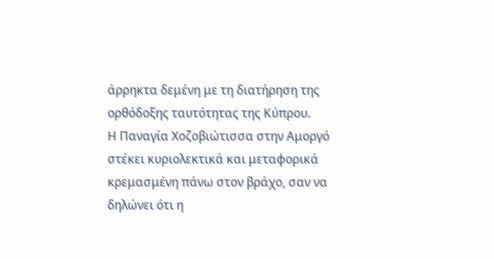άρρηκτα δεμένη με τη διατήρηση της ορθόδοξης ταυτότητας της Κύπρου.
Η Παναγία Χοζοβιώτισσα στην Αμοργό στέκει κυριολεκτικά και μεταφορικά κρεμασμένη πάνω στον βράχο, σαν να δηλώνει ότι η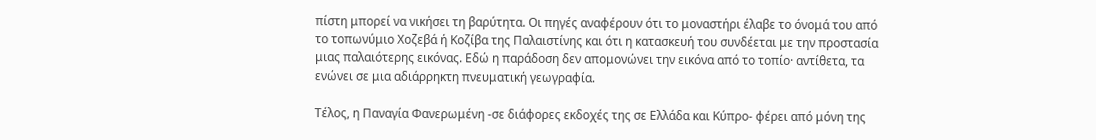πίστη μπορεί να νικήσει τη βαρύτητα. Οι πηγές αναφέρουν ότι το μοναστήρι έλαβε το όνομά του από το τοπωνύμιο Χοζεβά ή Κοζίβα της Παλαιστίνης και ότι η κατασκευή του συνδέεται με την προστασία μιας παλαιότερης εικόνας. Εδώ η παράδοση δεν απομονώνει την εικόνα από το τοπίο· αντίθετα, τα ενώνει σε μια αδιάρρηκτη πνευματική γεωγραφία.

Τέλος, η Παναγία Φανερωμένη -σε διάφορες εκδοχές της σε Ελλάδα και Κύπρο- φέρει από μόνη της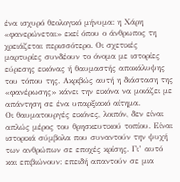ένα ισχυρό θεολογικό μήνυμα: η Χάρη «φανερώνεται» εκεί όπου ο άνθρωπος τη χρειάζεται περισσότερο. Οι σχετικές μαρτυρίες συνδέουν το όνομα με ιστορίες εύρεσης εικόνας ή θαυμαστής αποκάλυψης του τόπου της. Ακριβώς αυτή η διάσταση της «φανέρωσης» κάνει την εικόνα να μοιάζει με απάντηση σε ένα υπαρξιακό αίτημα.
Οι θαυματουργές εικόνες, λοιπόν, δεν είναι απλώς μέρος του θρησκευτικού τοπίου. Είναι ιστορικά σύμβολα που συναντούν την ψυχή των ανθρώπων σε εποχές κρίσης. Γι’ αυτό και επιβιώνουν: επειδή απαντούν σε μια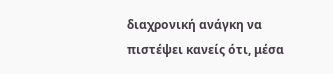διαχρονική ανάγκη να πιστέψει κανείς ότι, μέσα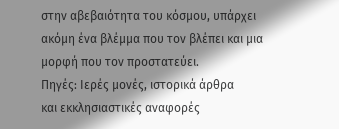στην αβεβαιότητα του κόσμου, υπάρχει ακόμη ένα βλέμμα που τον βλέπει και μια μορφή που τον προστατεύει.
Πηγές: Ιερές μονές, ιστορικά άρθρα
και εκκλησιαστικές αναφορές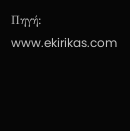Πηγή: www.ekirikas.com